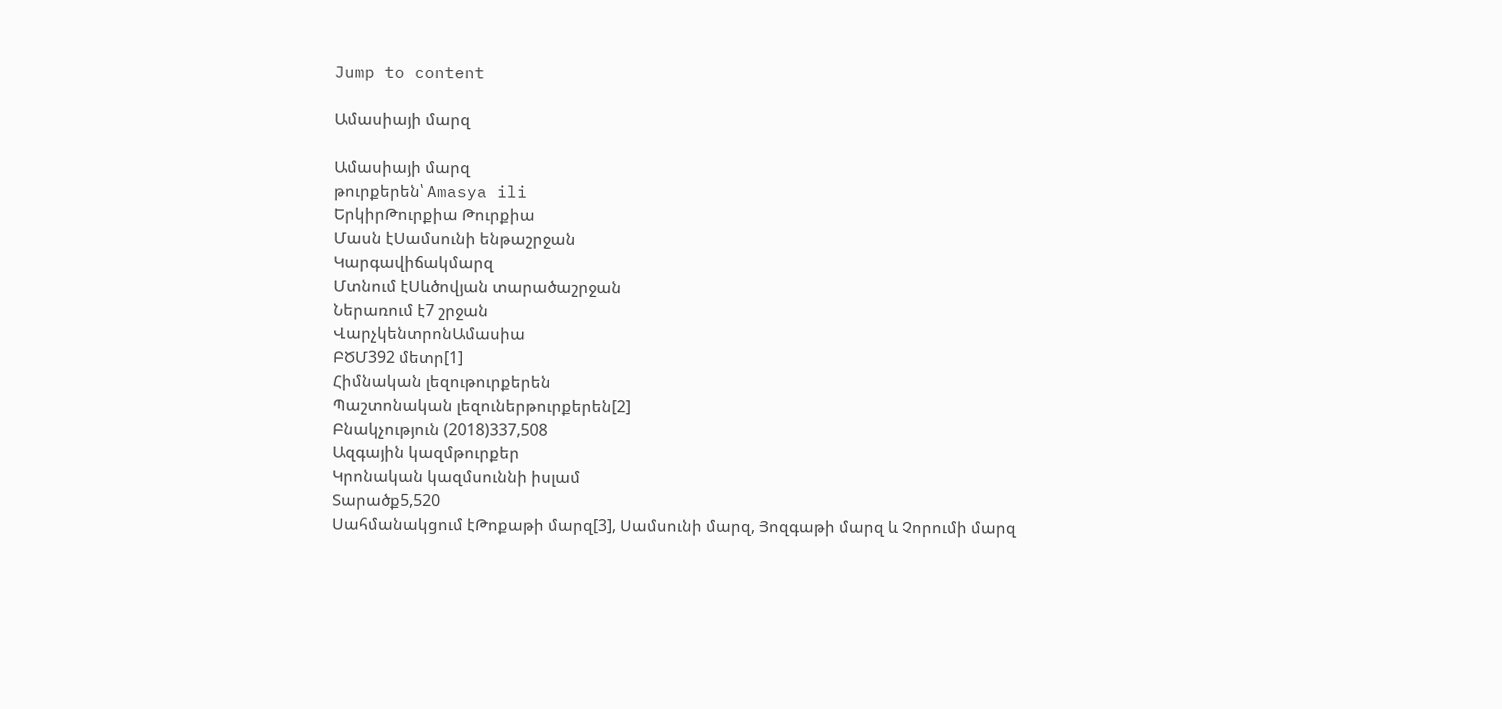Jump to content

Ամասիայի մարզ

Ամասիայի մարզ
թուրքերեն՝ Amasya ili
ԵրկիրԹուրքիա Թուրքիա
Մասն էՍամսունի ենթաշրջան
Կարգավիճակմարզ
Մտնում էՍևծովյան տարածաշրջան
Ներառում է7 շրջան
ՎարչկենտրոնԱմասիա
ԲԾՄ392 մետր[1]
Հիմնական լեզութուրքերեն
Պաշտոնական լեզուներթուրքերեն[2]
Բնակչություն (2018)337,508
Ազգային կազմթուրքեր
Կրոնական կազմսուննի իսլամ
Տարածք5,520
Սահմանակցում էԹոքաթի մարզ[3], Սամսունի մարզ, Յոզգաթի մարզ և Չորումի մարզ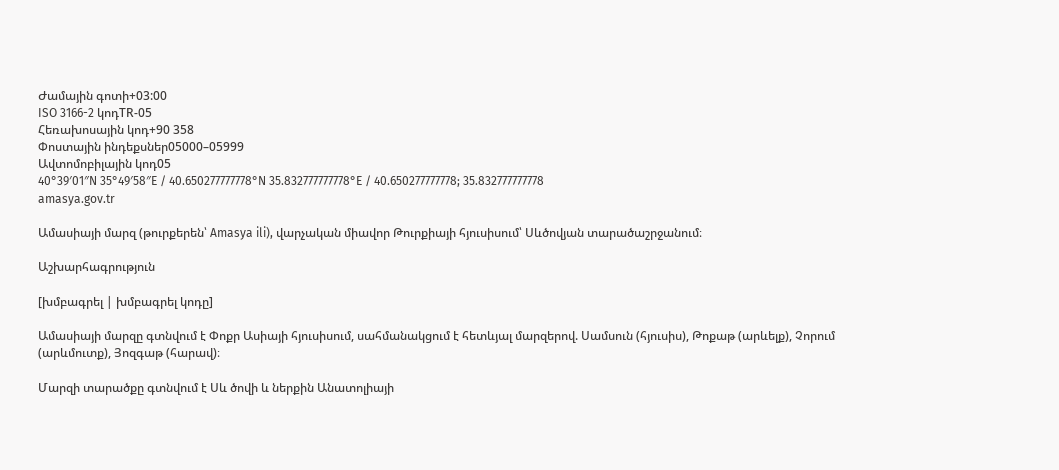Ժամային գոտի+03:00
ISO 3166-2 կոդTR-05
Հեռախոսային կոդ+90 358
Փոստային ինդեքսներ05000–05999
Ավտոմոբիլային կոդ05
40°39′01″N 35°49′58″E / 40.650277777778°N 35.832777777778°E / 40.650277777778; 35.832777777778
amasya.gov.tr

Ամասիայի մարզ (թուրքերեն՝ Amasya ili), վարչական միավոր Թուրքիայի հյուսիսում՝ Սևծովյան տարածաշրջանում։

Աշխարհագրություն

[խմբագրել | խմբագրել կոդը]

Ամասիայի մարզը գտնվում է Փոքր Ասիայի հյուսիսում, սահմանակցում է հետևյալ մարզերով. Սամսուն (հյուսիս), Թոքաթ (արևելք), Չորում (արևմուտք), Յոզգաթ (հարավ)։

Մարզի տարածքը գտնվում է Սև ծովի և ներքին Անատոլիայի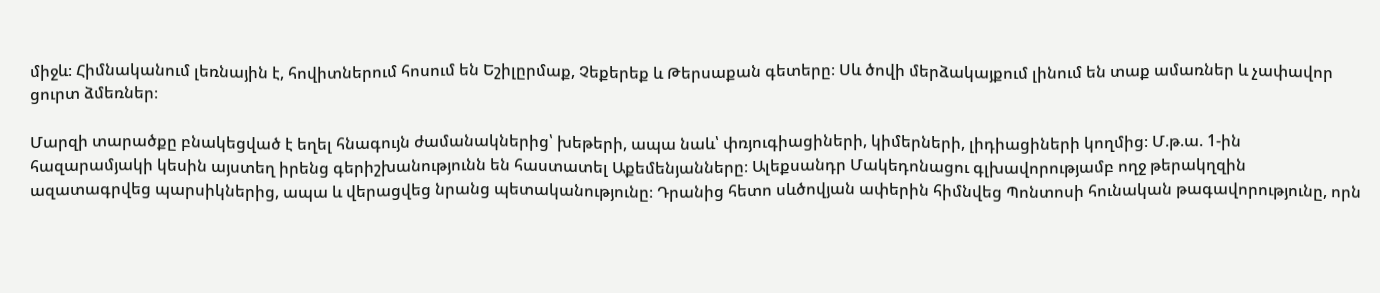միջև։ Հիմնականում լեռնային է, հովիտներում հոսում են Եշիլըրմաք, Չեքերեք և Թերսաքան գետերը։ Սև ծովի մերձակայքում լինում են տաք ամառներ և չափավոր ցուրտ ձմեռներ։

Մարզի տարածքը բնակեցված է եղել հնագույն ժամանակներից՝ խեթերի, ապա նաև՝ փռյուգիացիների, կիմերների, լիդիացիների կողմից։ Մ.թ.ա. 1-ին հազարամյակի կեսին այստեղ իրենց գերիշխանությունն են հաստատել Աքեմենյանները։ Ալեքսանդր Մակեդոնացու գլխավորությամբ ողջ թերակղզին ազատագրվեց պարսիկներից, ապա և վերացվեց նրանց պետականությունը։ Դրանից հետո սևծովյան ափերին հիմնվեց Պոնտոսի հունական թագավորությունը, որն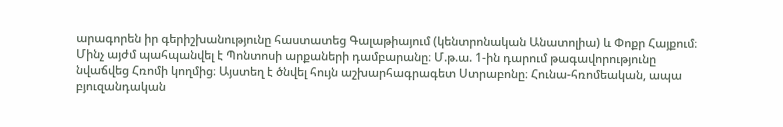արագորեն իր գերիշխանությունը հաստատեց Գալաթիայում (կենտրոնական Անատոլիա) և Փոքր Հայքում։ Մինչ այժմ պահպանվել է Պոնտոսի արքաների դամբարանը։ Մ.թ.ա. 1-ին դարում թագավորությունը նվաճվեց Հռոմի կողմից։ Այստեղ է ծնվել հույն աշխարհագրագետ Ստրաբոնը։ Հունա-հռոմեական, ապա բյուզանդական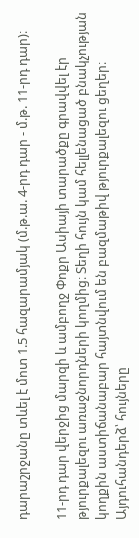դարաշրջանը տևել է մոտ 1.5 հազարամյակ (մ.թ.ա. 4-րդ դար - մ.թ. 11-րդ դար)։

11-րդ դար վերջից մարզի և ամբողջ Փոքր Ասիայի տարածքը գրավվել էր թյուրքալեզու առաջնորդների կողմից։ Տեղի հույն կամ հելլենացած բնակչության կողքին աստիճանաբար հայտնվում են բազմաթիվ թյուրքալեզու ցեղեր։ Այդուհանդերձ՝ հույները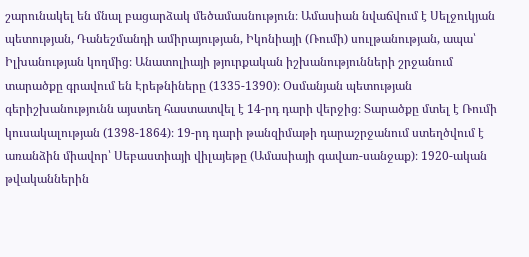շարունակել են մնալ բացարձակ մեծամասնություն։ Ամասիան նվաճվում է Սելջուկյան պետության, Դանեշմանդի ամիրայության, Իկոնիայի (Ռումի) սուլթանության, ապա՝ Իլխանության կողմից։ Անատոլիայի թյուրքական իշխանությունների շրջանում տարածքը գրավում են Էրեթնիները (1335-1390)։ Օսմանյան պետության գերիշխանությունն այստեղ հաստատվել է 14-րդ դարի վերջից։ Տարածքը մտել է Ռումի կուսակալության (1398-1864)։ 19-րդ դարի թանզիմաթի դարաշրջանում ստեղծվում է առանձին միավոր՝ Սեբաստիայի վիլայեթը (Ամասիայի գավառ-սանջաք)։ 1920-ական թվականներին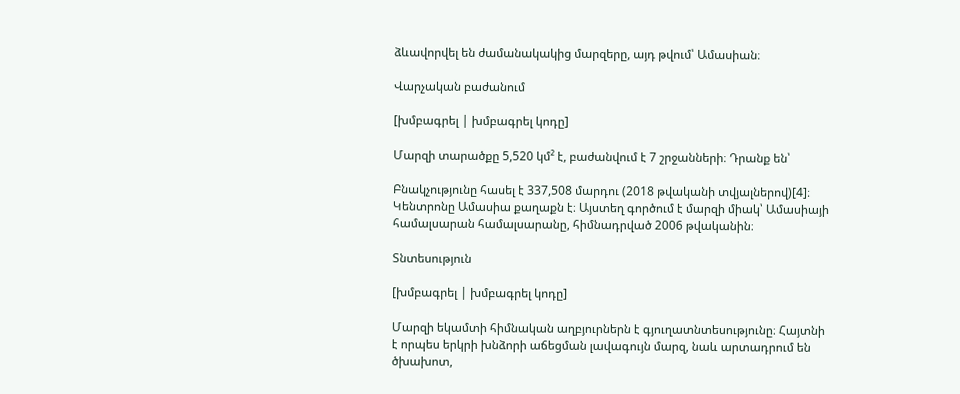ձևավորվել են ժամանակակից մարզերը, այդ թվում՝ Ամասիան։

Վարչական բաժանում

[խմբագրել | խմբագրել կոդը]

Մարզի տարածքը 5,520 կմ² է, բաժանվում է 7 շրջանների։ Դրանք են՝

Բնակչությունը հասել է 337,508 մարդու (2018 թվականի տվյալներով)[4]։ Կենտրոնը Ամասիա քաղաքն է։ Այստեղ գործում է մարզի միակ՝ Ամասիայի համալսարան համալսարանը, հիմնադրված 2006 թվականին։

Տնտեսություն

[խմբագրել | խմբագրել կոդը]

Մարզի եկամտի հիմնական աղբյուրներն է գյուղատնտեսությունը։ Հայտնի է որպես երկրի խնձորի աճեցման լավագույն մարզ, նաև արտադրում են ծխախոտ,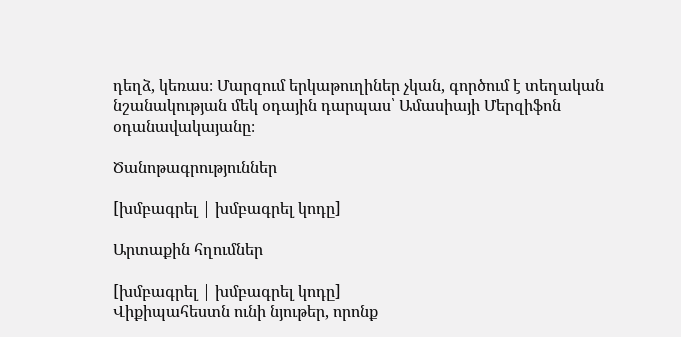դեղձ, կեռաս։ Մարզում երկաթուղիներ չկան, գործում է տեղական նշանակության մեկ օդային դարպաս՝ Ամասիայի Մերզիֆոն օդանավակայանը։

Ծանոթագրություններ

[խմբագրել | խմբագրել կոդը]

Արտաքին հղումներ

[խմբագրել | խմբագրել կոդը]
Վիքիպահեստն ունի նյութեր, որոնք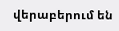վերաբերում են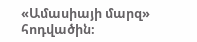«Ամասիայի մարզ» հոդվածին։